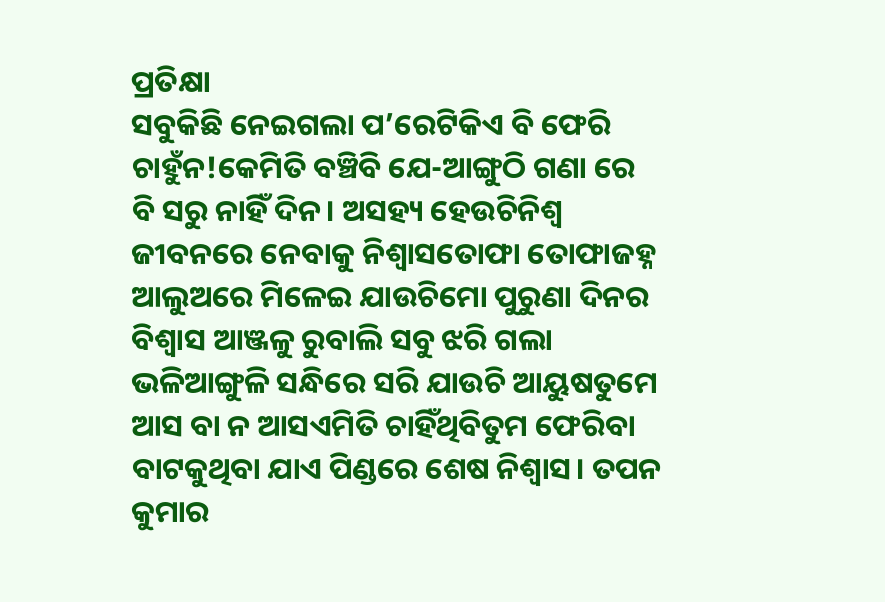ପ୍ରତିକ୍ଷା
ସବୁକିଛି ନେଇଗଲା ପ’ରେଟିକିଏ ବି ଫେରି ଚାହୁଁନ!କେମିତି ବଞ୍ଚିବି ଯେ-ଆଙ୍ଗୁଠି ଗଣା ରେ ବି ସରୁ ନାହିଁ ଦିନ। ଅସହ୍ୟ ହେଉଚିନିଶ୍ୱ ଜୀବନରେ ନେବାକୁ ନିଶ୍ୱାସତୋଫା ତୋଫାଜହ୍ନ ଆଲୁଅରେ ମିଳେଇ ଯାଉଚିମୋ ପୁରୁଣା ଦିନର ବିଶ୍ଵାସ ଆଞ୍ଜଳୁ ରୁବାଲି ସବୁ ଝରି ଗଲା ଭଳିଆଙ୍ଗୁଳି ସନ୍ଧିରେ ସରି ଯାଉଚି ଆୟୁଷତୁମେ ଆସ ବା ନ ଆସଏମିତି ଚାହିଁଥିବିତୁମ ଫେରିବା ବାଟକୁଥିବା ଯାଏ ପିଣ୍ଡରେ ଶେଷ ନିଶ୍ଵାସ। ତପନ କୁମାର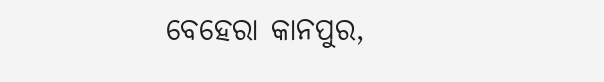ବେହେରା କାନପୁର,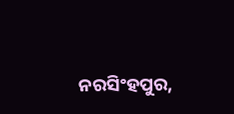ନରସିଂହପୁର,